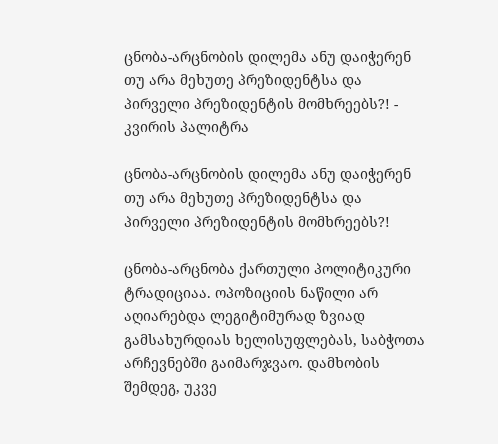ცნობა-არცნობის დილემა ანუ დაიჭერენ თუ არა მეხუთე პრეზიდენტსა და პირველი პრეზიდენტის მომხრეებს?! - კვირის პალიტრა

ცნობა-არცნობის დილემა ანუ დაიჭერენ თუ არა მეხუთე პრეზიდენტსა და პირველი პრეზიდენტის მომხრეებს?!

ცნობა-არცნობა ქართული პოლიტიკური ტრადიციაა. ოპოზიციის ნაწილი არ აღიარებდა ლეგიტიმურად ზვიად გამსახურდიას ხელისუფლებას, საბჭოთა არჩევნებში გაიმარჯვაო. დამხობის შემდეგ, უკვე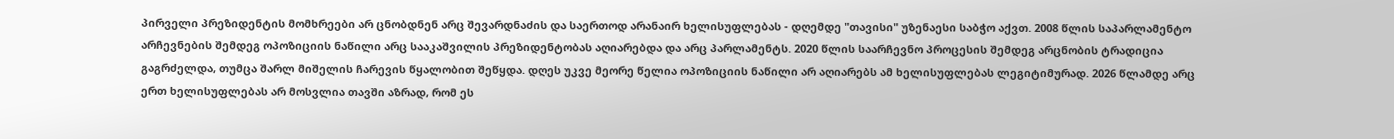პირველი პრეზიდენტის მომხრეები არ ცნობდნენ არც შევარდნაძის და საერთოდ არანაირ ხელისუფლებას - დღემდე "თავისი" უზენაესი საბჭო აქვთ. 2008 წლის საპარლამენტო არჩევნების შემდეგ ოპოზიციის ნაწილი არც სააკაშვილის პრეზიდენტობას აღიარებდა და არც პარლამენტს. 2020 წლის საარჩევნო პროცესის შემდეგ არცნობის ტრადიცია გაგრძელდა, თუმცა შარლ მიშელის ჩარევის წყალობით შეწყდა. დღეს უკვე მეორე წელია ოპოზიციის ნაწილი არ აღიარებს ამ ხელისუფლებას ლეგიტიმურად. 2026 წლამდე არც ერთ ხელისუფლებას არ მოსვლია თავში აზრად, რომ ეს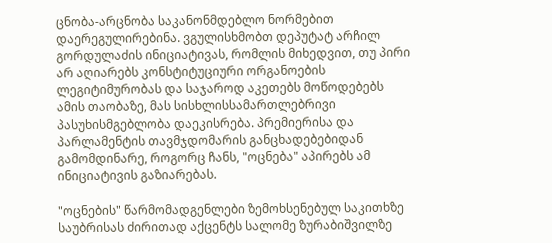ცნობა-არცნობა საკანონმდებლო ნორმებით დაერეგულირებინა. ვგულისხმობთ დეპუტატ არჩილ გორდულაძის ინიციატივას, რომლის მიხედვით, თუ პირი არ აღიარებს კონსტიტუციური ორგანოების ლეგიტიმურობას და საჯაროდ აკეთებს მოწოდებებს ამის თაობაზე, მას სისხლისსამართლებრივი პასუხისმგებლობა დაეკისრება. პრემიერისა და პარლამენტის თავმჯდომარის განცხადებებიდან გამომდინარე, როგორც ჩანს, "ოცნება" აპირებს ამ ინიციატივის გაზიარებას.

"ოცნების" წარმომადგენლები ზემოხსენებულ საკითხზე საუბრისას ძირითად აქცენტს სალომე ზურაბიშვილზე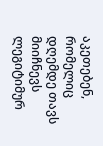აკეთებენ, რომელიც დღემდე თავს მიიჩნევს ლეგიტიმურ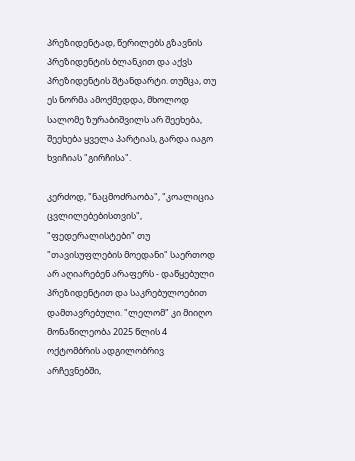პრეზიდენტად, წერილებს გზავნის პრეზიდენტის ბლანკით და აქვს პრეზიდენტის შტანდარტი. თუმცა, თუ ეს ნორმა ამოქმედდა, მხოლოდ სალომე ზურაბიშვილს არ შეეხება, შეეხება ყველა პარტიას, გარდა იაგო ხვიჩიას "გირჩისა".

კერძოდ, "ნაცმოძრაობა", "კოალიცია ცვლილებებისთვის", "ფედერალისტები" თუ "თავისუფლების მოედანი" საერთოდ არ აღიარებენ არაფერს - დაწყებული პრეზიდენტით და საკრებულოებით დამთავრებული. "ლელომ" კი მიიღო მონაწილეობა 2025 წლის 4 ოქტომბრის ადგილობრივ არჩევნებში,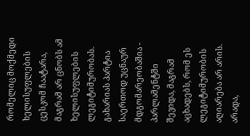რომელიც მოქმედი ხელისუფლების ცესკომ ჩაატარა, მაგრამ არ ცნობს ამ ხელისუფლების ლეგიტიმურობას. გახარიას პარტია საერთოდ უცნაურ მდგომარეობაშია - პარლამენტში შევიდა, მაგრამ აცხადებს, რომ ეს ლეგიტიმურობის აღიარება არ არის. არადა,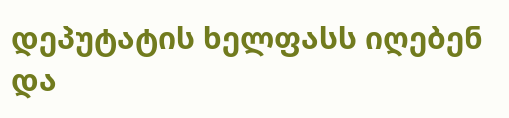დეპუტატის ხელფასს იღებენ და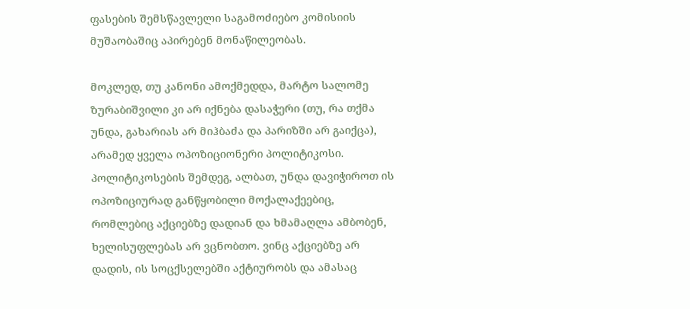ფასების შემსწავლელი საგამოძიებო კომისიის მუშაობაშიც აპირებენ მონაწილეობას.

მოკლედ, თუ კანონი ამოქმედდა, მარტო სალომე ზურაბიშვილი კი არ იქნება დასაჭერი (თუ, რა თქმა უნდა, გახარიას არ მიჰბაძა და პარიზში არ გაიქცა), არამედ ყველა ოპოზიციონერი პოლიტიკოსი. პოლიტიკოსების შემდეგ, ალბათ, უნდა დავიჭიროთ ის ოპოზიციურად განწყობილი მოქალაქეებიც, რომლებიც აქციებზე დადიან და ხმამაღლა ამბობენ, ხელისუფლებას არ ვცნობთო. ვინც აქციებზე არ დადის, ის სოცქსელებში აქტიურობს და ამასაც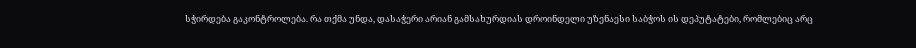სჭირდება გაკონტროლება. რა თქმა უნდა, დასაჭერი არიან გამსახურდიას დროინდელი უზენაესი საბჭოს ის დეპუტატები, რომლებიც არც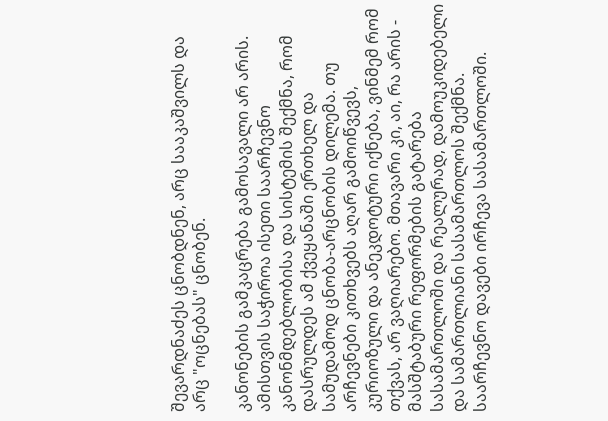შევარდნაძეს ცნობდნენ, არც სააკაშვილს და არც "ოცნებას" ცნობენ.

კანონების გამკაცრება გამოსავალი არ არის. ამისთვის საჭიროა ისეთი საარჩევნო კანონმდებლობისა და სისტემის შექმნა, რომ დასრულდეს ამ ქვეყანაში ერთხელ და სამუდამოდ ცნობა-არცნობის დილემა. თუ არჩევნები კითხვებს აღარ გამოიწვევს, კურიოზული და ანეკდოტური იქნება, ვინმემ რომ თქვას, არ ვაღიარებო. მთავარი კი, აი, რა არის - მასშტაბური რეფორმების გატარება სასამართლოში და რეალურად, დამოუკიდებელი და სამართლიანი სასამართლოს შექმნა. საარჩევნო დავები ირჩევა სასამართლოში.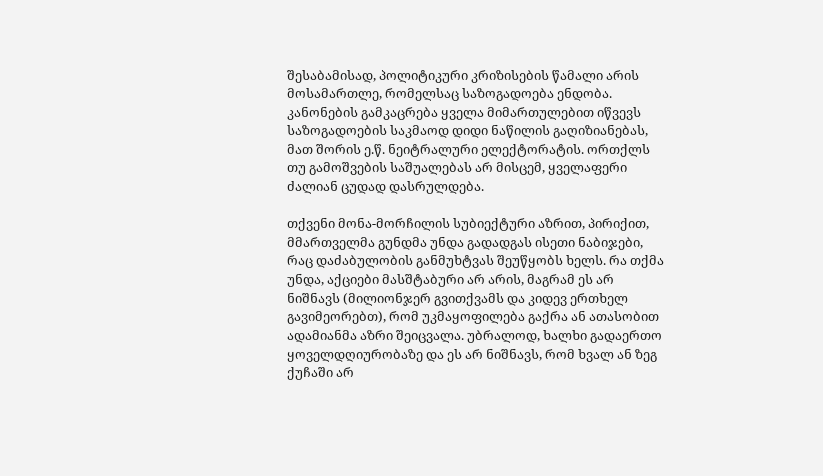შესაბამისად, პოლიტიკური კრიზისების წამალი არის მოსამართლე, რომელსაც საზოგადოება ენდობა. კანონების გამკაცრება ყველა მიმართულებით იწვევს საზოგადოების საკმაოდ დიდი ნაწილის გაღიზიანებას, მათ შორის ე.წ. ნეიტრალური ელექტორატის. ორთქლს თუ გამოშვების საშუალებას არ მისცემ, ყველაფერი ძალიან ცუდად დასრულდება.

თქვენი მონა-მორჩილის სუბიექტური აზრით, პირიქით, მმართველმა გუნდმა უნდა გადადგას ისეთი ნაბიჯები, რაც დაძაბულობის განმუხტვას შეუწყობს ხელს. რა თქმა უნდა, აქციები მასშტაბური არ არის, მაგრამ ეს არ ნიშნავს (მილიონჯერ გვითქვამს და კიდევ ერთხელ გავიმეორებთ), რომ უკმაყოფილება გაქრა ან ათასობით ადამიანმა აზრი შეიცვალა. უბრალოდ, ხალხი გადაერთო ყოველდღიურობაზე და ეს არ ნიშნავს, რომ ხვალ ან ზეგ ქუჩაში არ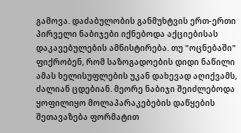გამოვა. დაძაბულობის განმუხტვის ერთ-ერთი პირველი ნაბიჯები იქნებოდა აქციებისას დაკავებულების ამნისტირება. თუ "ოცნებაში" ფიქრობენ, რომ საზოგადოების დიდი ნაწილი ამას ხელისუფლების უკან დახევად აღიქვამს, ძალიან ცდებიან. მეორე ნაბიჯი შეიძლებოდა ყოფილიყო მოლაპარაკებების დაწყების შეთავაზება ფორმატით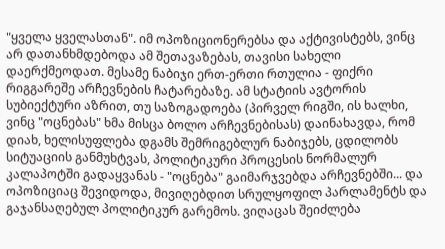"ყველა ყველასთან". იმ ოპოზიციონერებსა და აქტივისტებს, ვინც არ დათანხმდებოდა ამ შეთავაზებას, თავისი სახელი დაერქმეოდათ. მესამე ნაბიჯი ერთ-ერთი რთულია - ფიქრი რიგგარეშე არჩევნების ჩატარებაზე. ამ სტატიის ავტორის სუბიექტური აზრით, თუ საზოგადოება (პირველ რიგში, ის ხალხი, ვინც "ოცნებას" ხმა მისცა ბოლო არჩევნებისას) დაინახავდა, რომ დიახ, ხელისუფლება დგამს შემრიგებლურ ნაბიჯებს, ცდილობს სიტუაციის განმუხტვას, პოლიტიკური პროცესის ნორმალურ კალაპოტში გადაყვანას - "ოცნება" გაიმარჯვებდა არჩევნებში... და ოპოზიციაც შევიდოდა, მივიღებდით სრულყოფილ პარლამენტს და გაჯანსაღებულ პოლიტიკურ გარემოს. ვიღაცას შეიძლება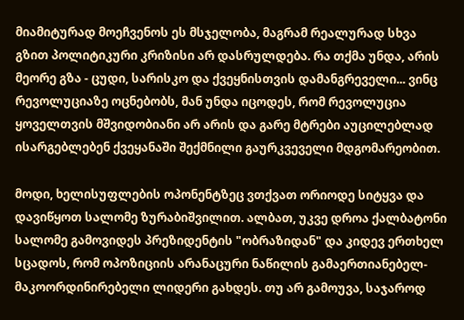მიამიტურად მოეჩვენოს ეს მსჯელობა, მაგრამ რეალურად სხვა გზით პოლიტიკური კრიზისი არ დასრულდება. რა თქმა უნდა, არის მეორე გზა - ცუდი, სარისკო და ქვეყნისთვის დამანგრეველი... ვინც რევოლუციაზე ოცნებობს, მან უნდა იცოდეს, რომ რევოლუცია ყოველთვის მშვიდობიანი არ არის და გარე მტრები აუცილებლად ისარგებლებენ ქვეყანაში შექმნილი გაურკვეველი მდგომარეობით.

მოდი, ხელისუფლების ოპონენტზეც ვთქვათ ორიოდე სიტყვა და დავიწყოთ სალომე ზურაბიშვილით. ალბათ, უკვე დროა ქალბატონი სალომე გამოვიდეს პრეზიდენტის "ობრაზიდან" და კიდევ ერთხელ სცადოს, რომ ოპოზიციის არანაცური ნაწილის გამაერთიანებელ-მაკოორდინირებელი ლიდერი გახდეს. თუ არ გამოუვა, საჯაროდ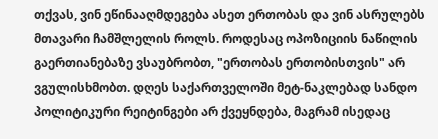თქვას, ვინ ეწინააღმდეგება ასეთ ერთობას და ვინ ასრულებს მთავარი ჩამშლელის როლს. როდესაც ოპოზიციის ნაწილის გაერთიანებაზე ვსაუბრობთ, "ერთობას ერთობისთვის" არ ვგულისხმობთ. დღეს საქართველოში მეტ-ნაკლებად სანდო პოლიტიკური რეიტინგები არ ქვეყნდება, მაგრამ ისედაც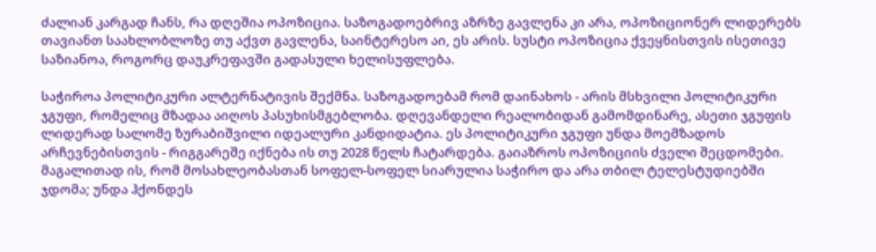ძალიან კარგად ჩანს, რა დღეშია ოპოზიცია. საზოგადოებრივ აზრზე გავლენა კი არა, ოპოზიციონერ ლიდერებს თავიანთ საახლობლოზე თუ აქვთ გავლენა, საინტერესო აი, ეს არის. სუსტი ოპოზიცია ქვეყნისთვის ისეთივე საზიანოა, როგორც დაუკრეფავში გადასული ხელისუფლება.

საჭიროა პოლიტიკური ალტერნატივის შექმნა. საზოგადოებამ რომ დაინახოს - არის მსხვილი პოლიტიკური ჯგუფი, რომელიც მზადაა აიღოს პასუხისმგებლობა. დღევანდელი რეალობიდან გამომდინარე, ასეთი ჯგუფის ლიდერად სალომე ზურაბიშვილი იდეალური კანდიდატია. ეს პოლიტიკური ჯგუფი უნდა მოემზადოს არჩევნებისთვის - რიგგარეშე იქნება ის თუ 2028 წელს ჩატარდება. გაიაზროს ოპოზიციის ძველი შეცდომები. მაგალითად ის, რომ მოსახლეობასთან სოფელ-სოფელ სიარულია საჭირო და არა თბილ ტელესტუდიებში ჯდომა; უნდა ჰქონდეს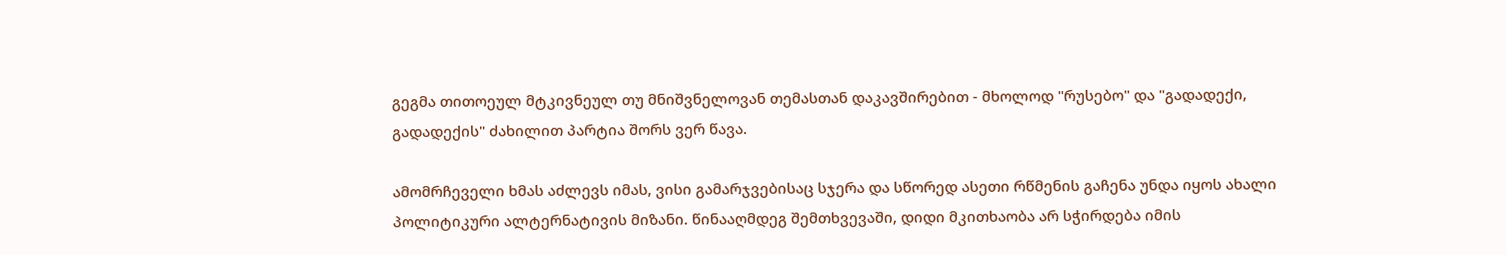გეგმა თითოეულ მტკივნეულ თუ მნიშვნელოვან თემასთან დაკავშირებით - მხოლოდ "რუსებო" და "გადადექი, გადადექის" ძახილით პარტია შორს ვერ წავა.

ამომრჩეველი ხმას აძლევს იმას, ვისი გამარჯვებისაც სჯერა და სწორედ ასეთი რწმენის გაჩენა უნდა იყოს ახალი პოლიტიკური ალტერნატივის მიზანი. წინააღმდეგ შემთხვევაში, დიდი მკითხაობა არ სჭირდება იმის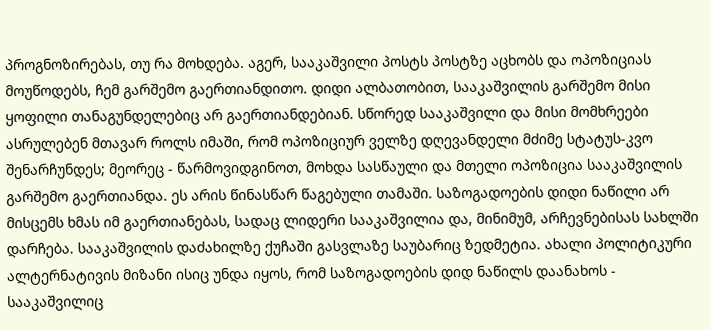პროგნოზირებას, თუ რა მოხდება. აგერ, სააკაშვილი პოსტს პოსტზე აცხობს და ოპოზიციას მოუწოდებს, ჩემ გარშემო გაერთიანდითო. დიდი ალბათობით, სააკაშვილის გარშემო მისი ყოფილი თანაგუნდელებიც არ გაერთიანდებიან. სწორედ სააკაშვილი და მისი მომხრეები ასრულებენ მთავარ როლს იმაში, რომ ოპოზიციურ ველზე დღევანდელი მძიმე სტატუს-კვო შენარჩუნდეს; მეორეც - წარმოვიდგინოთ, მოხდა სასწაული და მთელი ოპოზიცია სააკაშვილის გარშემო გაერთიანდა. ეს არის წინასწარ წაგებული თამაში. საზოგადოების დიდი ნაწილი არ მისცემს ხმას იმ გაერთიანებას, სადაც ლიდერი სააკაშვილია და, მინიმუმ, არჩევნებისას სახლში დარჩება. სააკაშვილის დაძახილზე ქუჩაში გასვლაზე საუბარიც ზედმეტია. ახალი პოლიტიკური ალტერნატივის მიზანი ისიც უნდა იყოს, რომ საზოგადოების დიდ ნაწილს დაანახოს - სააკაშვილიც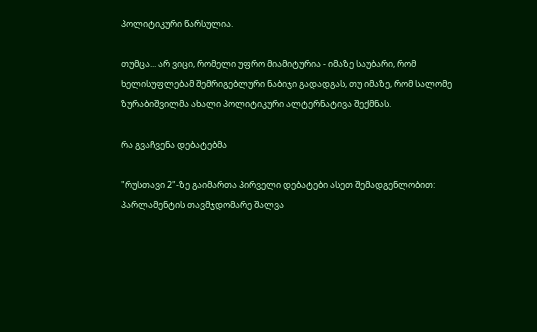პოლიტიკური წარსულია.

თუმცა... არ ვიცი, რომელი უფრო მიამიტურია - იმაზე საუბარი, რომ ხელისუფლებამ შემრიგებლური ნაბიჯი გადადგას, თუ იმაზე, რომ სალომე ზურაბიშვილმა ახალი პოლიტიკური ალტერნატივა შექმნას.

რა გვაჩვენა დებატებმა

"რუსთავი 2"-ზე გაიმართა პირველი დებატები ასეთ შემადგენლობით: პარლამენტის თავმჯდომარე შალვა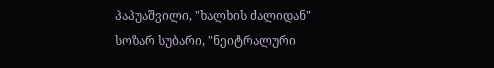პაპუაშვილი, "ხალხის ძალიდან" სოზარ სუბარი, "ნეიტრალური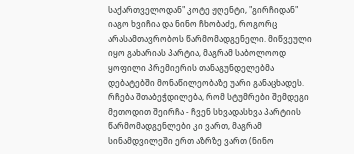საქართველოდან" კოტე ჟღენტი, "გირჩიდან" იაგო ხვიჩია და ნინო ჩხობაძე, როგორც არასამთავრობოს წარმომადგენელი. მიწვეული იყო გახარიას პარტია, მაგრამ საბოლოოდ ყოფილი პრემიერის თანაგუნდელებმა დებატებში მონაწილეობაზე უარი განაცხადეს. რჩება შთაბეჭდილება, რომ სტუმრები შემდეგი მეთოდით შეირჩა - ჩვენ სხვადასხვა პარტიის წარმომადგენლები კი ვართ, მაგრამ სინამდვილეში ერთ აზრზე ვართ (ნინო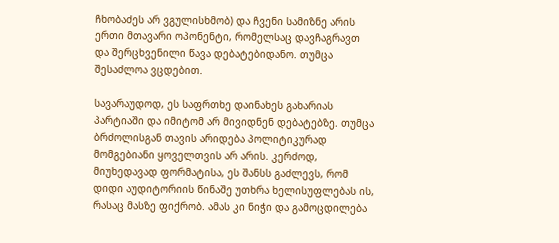ჩხობაძეს არ ვგულისხმობ) და ჩვენი სამიზნე არის ერთი მთავარი ოპონენტი, რომელსაც დავჩაგრავთ და შერცხვენილი წავა დებატებიდანო. თუმცა შესაძლოა ვცდებით.

სავარაუდოდ, ეს საფრთხე დაინახეს გახარიას პარტიაში და იმიტომ არ მივიდნენ დებატებზე. თუმცა ბრძოლისგან თავის არიდება პოლიტიკურად მომგებიანი ყოველთვის არ არის. კერძოდ, მიუხედავად ფორმატისა, ეს შანსს გაძლევს, რომ დიდი აუდიტორიის წინაშე უთხრა ხელისუფლებას ის, რასაც მასზე ფიქრობ. ამას კი ნიჭი და გამოცდილება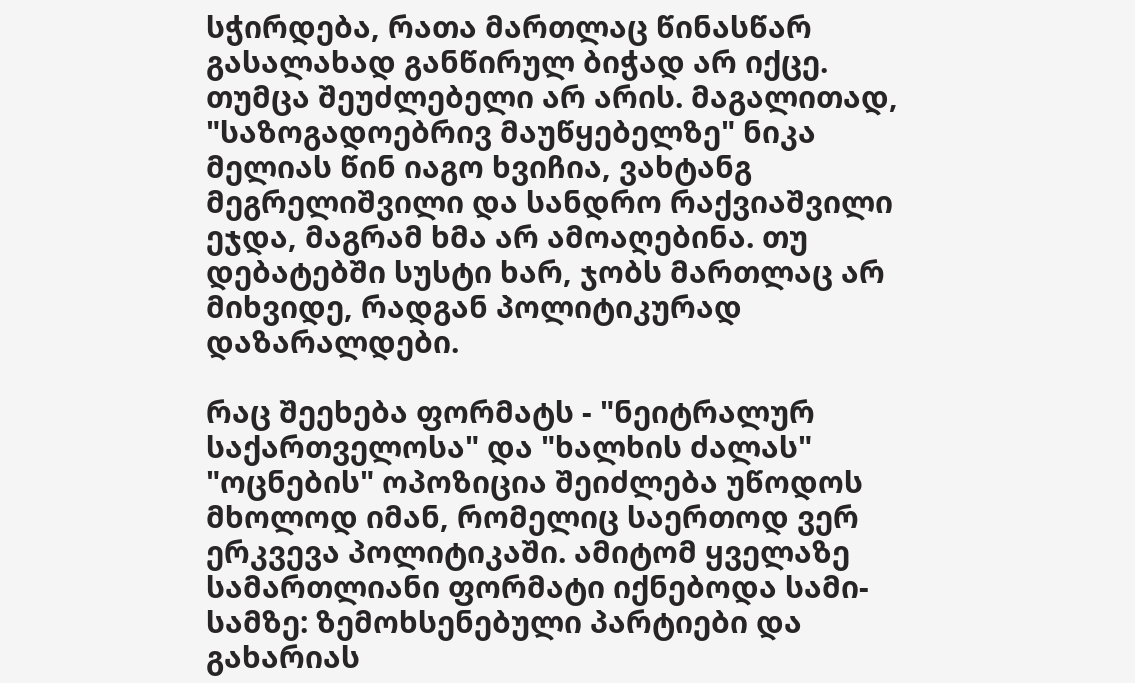სჭირდება, რათა მართლაც წინასწარ გასალახად განწირულ ბიჭად არ იქცე. თუმცა შეუძლებელი არ არის. მაგალითად, "საზოგადოებრივ მაუწყებელზე" ნიკა მელიას წინ იაგო ხვიჩია, ვახტანგ მეგრელიშვილი და სანდრო რაქვიაშვილი ეჯდა, მაგრამ ხმა არ ამოაღებინა. თუ დებატებში სუსტი ხარ, ჯობს მართლაც არ მიხვიდე, რადგან პოლიტიკურად დაზარალდები.

რაც შეეხება ფორმატს - "ნეიტრალურ საქართველოსა" და "ხალხის ძალას" "ოცნების" ოპოზიცია შეიძლება უწოდოს მხოლოდ იმან, რომელიც საერთოდ ვერ ერკვევა პოლიტიკაში. ამიტომ ყველაზე სამართლიანი ფორმატი იქნებოდა სამი-სამზე: ზემოხსენებული პარტიები და გახარიას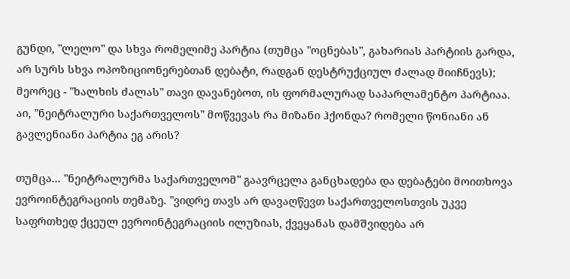გუნდი, "ლელო" და სხვა რომელიმე პარტია (თუმცა "ოცნებას", გახარიას პარტიის გარდა, არ სურს სხვა ოპოზიციონერებთან დებატი, რადგან დესტრუქციულ ძალად მიიჩნევს); მეორეც - "ხალხის ძალას" თავი დავანებოთ, ის ფორმალურად საპარლამენტო პარტიაა. აი, "ნეიტრალური საქართველოს" მოწვევას რა მიზანი ჰქონდა? რომელი წონიანი ან გავლენიანი პარტია ეგ არის?

თუმცა... "ნეიტრალურმა საქართველომ" გაავრცელა განცხადება და დებატები მოითხოვა ევროინტეგრაციის თემაზე. "ვიდრე თავს არ დავაღწევთ საქართველოსთვის უკვე საფრთხედ ქცეულ ევროინტეგრაციის ილუზიას, ქვეყანას დამშვიდება არ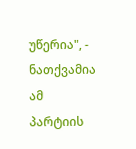უწერია", - ნათქვამია ამ პარტიის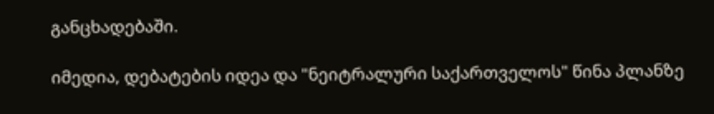განცხადებაში.

იმედია, დებატების იდეა და "ნეიტრალური საქართველოს" წინა პლანზე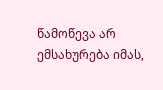წამოწევა არ ემსახურება იმას,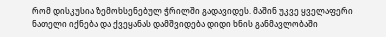რომ დისკუსია ზემოხსენებულ ჭრილში გადავიდეს. მაშინ უკვე ყველაფერი ნათელი იქნება და ქვეყანას დამშვიდება დიდი ხნის განმავლობაში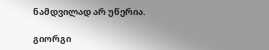ნამდვილად არ უწერია.

გიორგი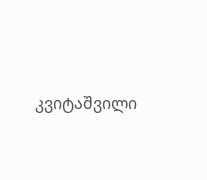კვიტაშვილი